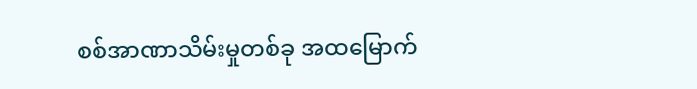စစ်အာဏာသိမ်းမှုတစ်ခု အထမြောက်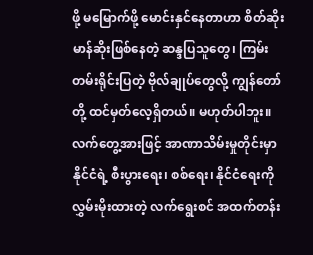ဖို့ မမြောက်ဖို့ မောင်းနှင်နေတာဟာ စိတ်ဆိုးမာန်ဆိုးဖြစ်နေတဲ့ ဆန္ဒပြသူတွေ၊ ကြမ်းတမ်းရိုင်းပြတဲ့ ဗိုလ်ချုပ်တွေလို့ ကျွန်တော်တို့ ထင်မှတ်လေ့ရှိတယ်။ မဟုတ်ပါဘူး။ လက်တွေ့အားဖြင့် အာဏာသိမ်းမှုတိုင်းမှာ နိုင်ငံရဲ့ စီးပွားရေး၊ စစ်ရေး၊ နိုင်ငံရေးကို လွှမ်းမိုးထားတဲ့ လက်ရွေးစင် အထက်တန်း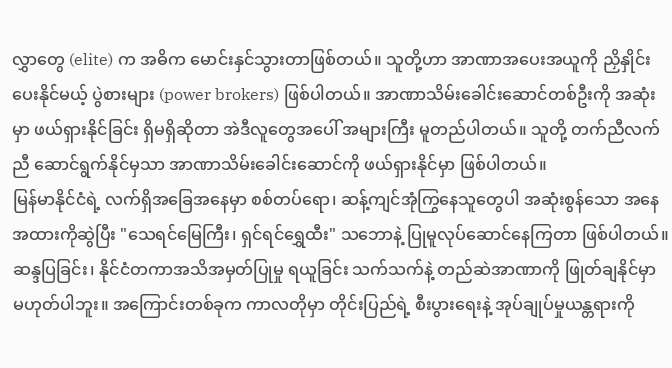လွှာတွေ (elite) က အဓိက မောင်းနှင်သွားတာဖြစ်တယ်။ သူတို့ဟာ အာဏာအပေးအယူကို ညှိနှိုင်းပေးနိုင်မယ့် ပွဲစားများ (power brokers) ဖြစ်ပါတယ်။ အာဏာသိမ်းခေါင်းဆောင်တစ်ဦးကို အဆုံးမှာ ဖယ်ရှားနိုင်ခြင်း ရှိမရှိဆိုတာ အဲဒီလူတွေအပေါ် အများကြီး မူတည်ပါတယ်။ သူတို့ တက်ညီလက်ညီ ဆောင်ရွက်နိုင်မှသာ အာဏာသိမ်းခေါင်းဆောင်ကို ဖယ်ရှားနိုင်မှာ ဖြစ်ပါတယ်။
မြန်မာနိုင်ငံရဲ့ လက်ရှိအခြေအနေမှာ စစ်တပ်ရော၊ ဆန့်ကျင်အုံကြွနေသူတွေပါ အဆုံးစွန်သော အနေအထားကိုဆွဲပြီး "သေရင်မြေကြီး၊ ရှင်ရင်ရွှေထီး" သဘောနဲ့ ပြုမူလုပ်ဆောင်နေကြတာ ဖြစ်ပါတယ်။ ဆန္ဒပြခြင်း၊ နိုင်ငံတကာအသိအမှတ်ပြုမှု ရယူခြင်း သက်သက်နဲ့ တည်ဆဲအာဏာကို ဖြုတ်ချနိုင်မှာ မဟုတ်ပါဘူး။ အကြောင်းတစ်ခုက ကာလတိုမှာ တိုင်းပြည်ရဲ့ စီးပွားရေးနဲ့ အုပ်ချုပ်မှုယန္တရားကို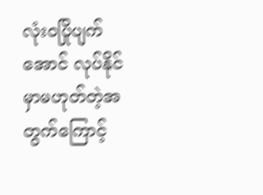လုံးဝပြိုပျက်အောင် လုပ်နိုင်မှာမဟုတ်တဲ့အတွက်ကြောင့်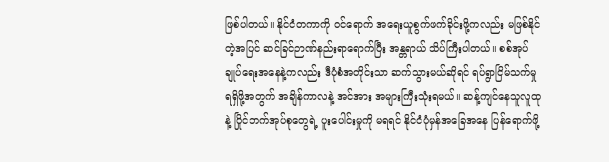ဖြစ်ပါတယ်။ နိုင်ငံတကာကို ဝင်ရောက် အရေးယူစွက်ဖက်ခိုင်းဖို့ကလည်း မဖြစ်နိုင်တဲ့အပြင် ဆင်ခြင်ဉာဏ်နည်းရာရောက်ပြီး အန္တရာယ် သိပ်ကြီးပါတယ်။ စစ်အုပ်ချုပ်ရေးအနေနဲ့ကလည်း ဒီပုံစံအတိုင်းသာ ဆက်သွားမယ်ဆိုရင် ရပ်ရွာငြိမ်သက်မှု ရရှိဖို့အတွက် အချိန်ကာလနဲ့ အင်အား အများကြီးသုံးရမယ်။ ဆန့်ကျင်နေသူလူထုနဲ့ ပြိုင်ဘက်အုပ်စုတွေရဲ့ ပူးပေါင်းမှုကို မရရင် နိုင်ငံပုံမှန်အခြေအနေ ပြန်ရောက်ဖို့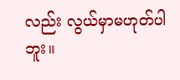လည်း လွယ်မှာမဟုတ်ပါဘူး။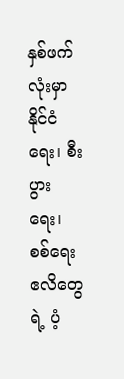နှစ်ဖက်လုံးမှာ နိုင်ငံရေး၊ စီးပွားရေး၊ စစ်ရေး ဧလိတွေရဲ့ ပံ့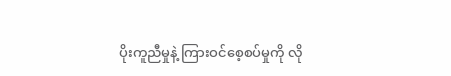ပိုးကူညီမှုနဲ့ ကြားဝင်စေ့စပ်မှုကို လို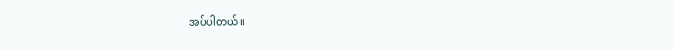အပ်ပါတယ်။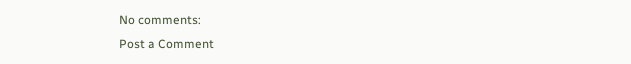No comments:
Post a Comment